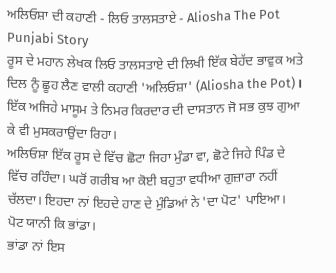ਅਲਿਓਸ਼ਾ ਦੀ ਕਹਾਣੀ - ਲਿਓ ਤਾਲਸਤਾਏ - Aliosha The Pot Punjabi Story
ਰੂਸ ਦੇ ਮਹਾਨ ਲੇਖਕ ਲਿਓ ਤਾਲਸਤਾਏ ਦੀ ਲਿਖੀ ਇੱਕ ਬੇਹੱਦ ਭਾਵੁਕ ਅਤੇ ਦਿਲ ਨੂੰ ਛੂਹ ਲੈਣ ਵਾਲੀ ਕਹਾਣੀ 'ਅਲਿਓਸ਼ਾ' (Aliosha the Pot)। ਇੱਕ ਅਜਿਹੇ ਮਾਸੂਮ ਤੇ ਨਿਮਰ ਕਿਰਦਾਰ ਦੀ ਦਾਸਤਾਨ ਜੋ ਸਭ ਕੁਝ ਗੁਆ ਕੇ ਵੀ ਮੁਸਕਰਾਉਂਦਾ ਰਿਹਾ।
ਅਲਿਓਸ਼ਾ ਇੱਕ ਰੂਸ ਦੇ ਵਿੱਚ ਛੋਟਾ ਜਿਹਾ ਮੁੰਡਾ ਵਾ, ਛੋਟੇ ਜਿਹੇ ਪਿੰਡ ਦੇ ਵਿੱਚ ਰਹਿੰਦਾ। ਘਰੋਂ ਗਰੀਬ ਆ ਕੋਈ ਬਹੁਤਾ ਵਧੀਆ ਗੁਜ਼ਾਰਾ ਨਹੀਂ ਚੱਲਦਾ। ਇਹਦਾ ਨਾਂ ਇਹਦੇ ਹਾਣ ਦੇ ਮੁੰਡਿਆਂ ਨੇ 'ਦਾ ਪੋਟ' ਪਾਇਆ। ਪੋਟ ਯਾਨੀ ਕਿ ਭਾਂਡਾ।
ਭਾਂਡਾ ਨਾਂ ਇਸ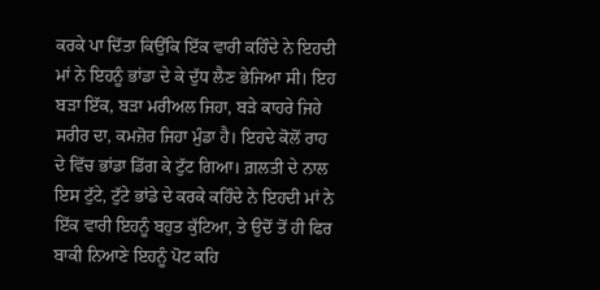ਕਰਕੇ ਪਾ ਦਿੱਤਾ ਕਿਉਂਕਿ ਇੱਕ ਵਾਰੀ ਕਹਿੰਦੇ ਨੇ ਇਹਦੀ ਮਾਂ ਨੇ ਇਹਨੂੰ ਭਾਂਡਾ ਦੇ ਕੇ ਦੁੱਧ ਲੈਣ ਭੇਜਿਆ ਸੀ। ਇਹ ਬੜਾ ਇੱਕ, ਬੜਾ ਮਰੀਅਲ ਜਿਹਾ, ਬੜੇ ਕਾਹਰੇ ਜਿਹੇ ਸਰੀਰ ਦਾ, ਕਮਜ਼ੋਰ ਜਿਹਾ ਮੁੰਡਾ ਹੈ। ਇਹਦੇ ਕੋਲੋਂ ਰਾਹ ਦੇ ਵਿੱਚ ਭਾਂਡਾ ਡਿੱਗ ਕੇ ਟੁੱਟ ਗਿਆ। ਗ਼ਲਤੀ ਦੇ ਨਾਲ ਇਸ ਟੁੱਟੇ, ਟੁੱਟੇ ਭਾਂਡੇ ਦੇ ਕਰਕੇ ਕਹਿੰਦੇ ਨੇ ਇਹਦੀ ਮਾਂ ਨੇ ਇੱਕ ਵਾਰੀ ਇਹਨੂੰ ਬਹੁਤ ਕੁੱਟਿਆ, ਤੇ ਉਦੋਂ ਤੋਂ ਹੀ ਫਿਰ ਬਾਕੀ ਨਿਆਣੇ ਇਹਨੂੰ ਪੋਟ ਕਹਿ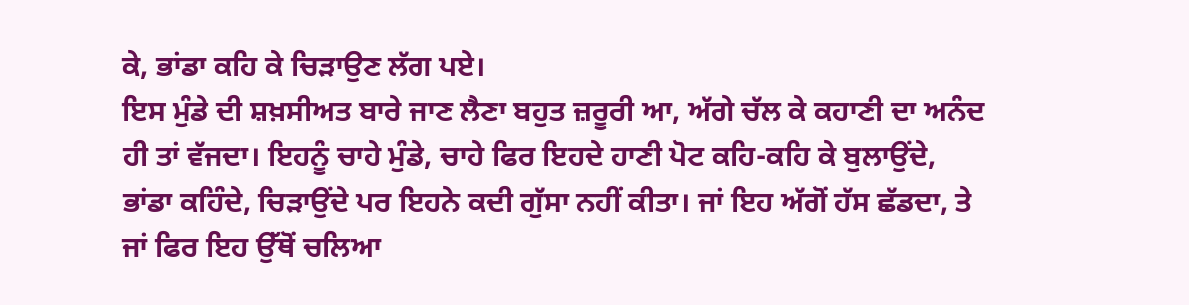ਕੇ, ਭਾਂਡਾ ਕਹਿ ਕੇ ਚਿੜਾਉਣ ਲੱਗ ਪਏ।
ਇਸ ਮੁੰਡੇ ਦੀ ਸ਼ਖ਼ਸੀਅਤ ਬਾਰੇ ਜਾਣ ਲੈਣਾ ਬਹੁਤ ਜ਼ਰੂਰੀ ਆ, ਅੱਗੇ ਚੱਲ ਕੇ ਕਹਾਣੀ ਦਾ ਅਨੰਦ ਹੀ ਤਾਂ ਵੱਜਦਾ। ਇਹਨੂੰ ਚਾਹੇ ਮੁੰਡੇ, ਚਾਹੇ ਫਿਰ ਇਹਦੇ ਹਾਣੀ ਪੋਟ ਕਹਿ-ਕਹਿ ਕੇ ਬੁਲਾਉਂਦੇ, ਭਾਂਡਾ ਕਹਿੰਦੇ, ਚਿੜਾਉਂਦੇ ਪਰ ਇਹਨੇ ਕਦੀ ਗੁੱਸਾ ਨਹੀਂ ਕੀਤਾ। ਜਾਂ ਇਹ ਅੱਗੋਂ ਹੱਸ ਛੱਡਦਾ, ਤੇ ਜਾਂ ਫਿਰ ਇਹ ਉੱਥੋਂ ਚਲਿਆ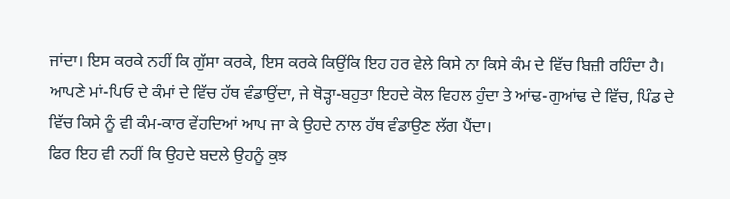ਜਾਂਦਾ। ਇਸ ਕਰਕੇ ਨਹੀਂ ਕਿ ਗੁੱਸਾ ਕਰਕੇ, ਇਸ ਕਰਕੇ ਕਿਉਂਕਿ ਇਹ ਹਰ ਵੇਲੇ ਕਿਸੇ ਨਾ ਕਿਸੇ ਕੰਮ ਦੇ ਵਿੱਚ ਬਿਜ਼ੀ ਰਹਿੰਦਾ ਹੈ। ਆਪਣੇ ਮਾਂ-ਪਿਓ ਦੇ ਕੰਮਾਂ ਦੇ ਵਿੱਚ ਹੱਥ ਵੰਡਾਉਂਦਾ, ਜੇ ਥੋੜ੍ਹਾ-ਬਹੁਤਾ ਇਹਦੇ ਕੋਲ ਵਿਹਲ ਹੁੰਦਾ ਤੇ ਆਂਢ-ਗੁਆਂਢ ਦੇ ਵਿੱਚ, ਪਿੰਡ ਦੇ ਵਿੱਚ ਕਿਸੇ ਨੂੰ ਵੀ ਕੰਮ-ਕਾਰ ਵੇਂਹਦਿਆਂ ਆਪ ਜਾ ਕੇ ਉਹਦੇ ਨਾਲ ਹੱਥ ਵੰਡਾਉਣ ਲੱਗ ਪੈਂਦਾ।
ਫਿਰ ਇਹ ਵੀ ਨਹੀਂ ਕਿ ਉਹਦੇ ਬਦਲੇ ਉਹਨੂੰ ਕੁਝ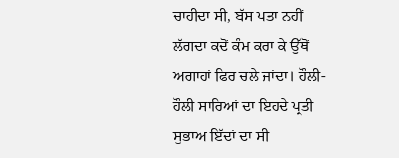ਚਾਹੀਦਾ ਸੀ, ਬੱਸ ਪਤਾ ਨਹੀਂ ਲੱਗਦਾ ਕਦੋਂ ਕੰਮ ਕਰਾ ਕੇ ਉੱਥੋਂ ਅਗਾਹਾਂ ਫਿਰ ਚਲੇ ਜਾਂਦਾ। ਹੌਲੀ-ਹੌਲੀ ਸਾਰਿਆਂ ਦਾ ਇਹਦੇ ਪ੍ਰਤੀ ਸੁਭਾਅ ਇੱਦਾਂ ਦਾ ਸੀ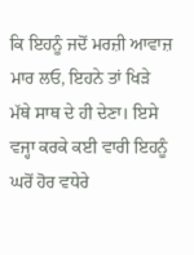ਕਿ ਇਹਨੂੰ ਜਦੋਂ ਮਰਜ਼ੀ ਆਵਾਜ਼ ਮਾਰ ਲਓ, ਇਹਨੇ ਤਾਂ ਖਿੜੇ ਮੱਥੇ ਸਾਥ ਦੇ ਹੀ ਦੇਣਾ। ਇਸੇ ਵਜ੍ਹਾ ਕਰਕੇ ਕਈ ਵਾਰੀ ਇਹਨੂੰ ਘਰੋਂ ਹੋਰ ਵਧੇਰੇ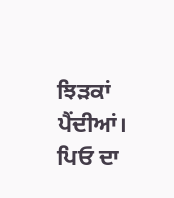ਝਿੜਕਾਂ ਪੈਂਦੀਆਂ। ਪਿਓ ਦਾ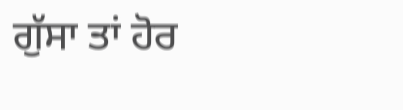ਗੁੱਸਾ ਤਾਂ ਹੋਰ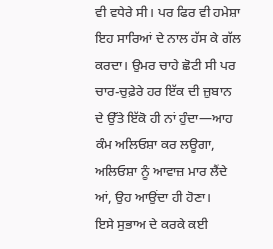ਵੀ ਵਧੇਰੇ ਸੀ। ਪਰ ਫਿਰ ਵੀ ਹਮੇਸ਼ਾ ਇਹ ਸਾਰਿਆਂ ਦੇ ਨਾਲ ਹੱਸ ਕੇ ਗੱਲ ਕਰਦਾ। ਉਮਰ ਚਾਹੇ ਛੋਟੀ ਸੀ ਪਰ ਚਾਰ-ਚੁਫ਼ੇਰੇ ਹਰ ਇੱਕ ਦੀ ਜ਼ੁਬਾਨ ਦੇ ਉੱਤੇ ਇੱਕੋ ਹੀ ਨਾਂ ਹੁੰਦਾ—ਆਹ ਕੰਮ ਅਲਿਓਸ਼ਾ ਕਰ ਲਊਗਾ, ਅਲਿਓਸ਼ਾ ਨੂੰ ਆਵਾਜ਼ ਮਾਰ ਲੈਂਦੇ ਆਂ, ਉਹ ਆਉਂਦਾ ਹੀ ਹੋਣਾ।
ਇਸੇ ਸੁਭਾਅ ਦੇ ਕਰਕੇ ਕਈ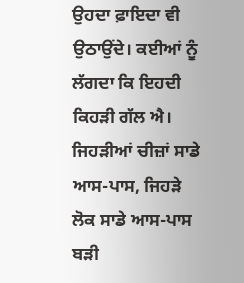ਉਹਦਾ ਫ਼ਾਇਦਾ ਵੀ ਉਠਾਉਂਦੇ। ਕਈਆਂ ਨੂੰ ਲੱਗਦਾ ਕਿ ਇਹਦੀ ਕਿਹੜੀ ਗੱਲ ਐ। ਜਿਹੜੀਆਂ ਚੀਜ਼ਾਂ ਸਾਡੇ ਆਸ-ਪਾਸ, ਜਿਹੜੇ ਲੋਕ ਸਾਡੇ ਆਸ-ਪਾਸ ਬੜੀ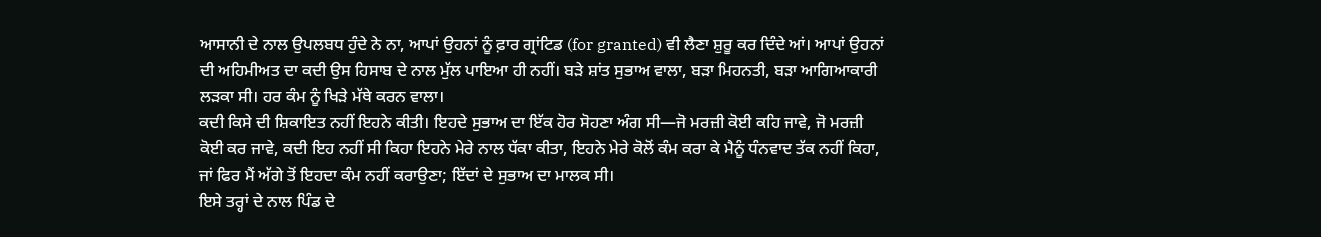ਆਸਾਨੀ ਦੇ ਨਾਲ ਉਪਲਬਧ ਹੁੰਦੇ ਨੇ ਨਾ, ਆਪਾਂ ਉਹਨਾਂ ਨੂੰ ਫ਼ਾਰ ਗ੍ਰਾਂਟਿਡ (for granted) ਵੀ ਲੈਣਾ ਸ਼ੁਰੂ ਕਰ ਦਿੰਦੇ ਆਂ। ਆਪਾਂ ਉਹਨਾਂ ਦੀ ਅਹਿਮੀਅਤ ਦਾ ਕਦੀ ਉਸ ਹਿਸਾਬ ਦੇ ਨਾਲ ਮੁੱਲ ਪਾਇਆ ਹੀ ਨਹੀਂ। ਬੜੇ ਸ਼ਾਂਤ ਸੁਭਾਅ ਵਾਲਾ, ਬੜਾ ਮਿਹਨਤੀ, ਬੜਾ ਆਗਿਆਕਾਰੀ ਲੜਕਾ ਸੀ। ਹਰ ਕੰਮ ਨੂੰ ਖਿੜੇ ਮੱਥੇ ਕਰਨ ਵਾਲਾ।
ਕਦੀ ਕਿਸੇ ਦੀ ਸ਼ਿਕਾਇਤ ਨਹੀਂ ਇਹਨੇ ਕੀਤੀ। ਇਹਦੇ ਸੁਭਾਅ ਦਾ ਇੱਕ ਹੋਰ ਸੋਹਣਾ ਅੰਗ ਸੀ—ਜੋ ਮਰਜ਼ੀ ਕੋਈ ਕਹਿ ਜਾਵੇ, ਜੋ ਮਰਜ਼ੀ ਕੋਈ ਕਰ ਜਾਵੇ, ਕਦੀ ਇਹ ਨਹੀਂ ਸੀ ਕਿਹਾ ਇਹਨੇ ਮੇਰੇ ਨਾਲ ਧੱਕਾ ਕੀਤਾ, ਇਹਨੇ ਮੇਰੇ ਕੋਲੋਂ ਕੰਮ ਕਰਾ ਕੇ ਮੈਨੂੰ ਧੰਨਵਾਦ ਤੱਕ ਨਹੀਂ ਕਿਹਾ, ਜਾਂ ਫਿਰ ਮੈਂ ਅੱਗੇ ਤੋਂ ਇਹਦਾ ਕੰਮ ਨਹੀਂ ਕਰਾਉਣਾ; ਇੱਦਾਂ ਦੇ ਸੁਭਾਅ ਦਾ ਮਾਲਕ ਸੀ।
ਇਸੇ ਤਰ੍ਹਾਂ ਦੇ ਨਾਲ ਪਿੰਡ ਦੇ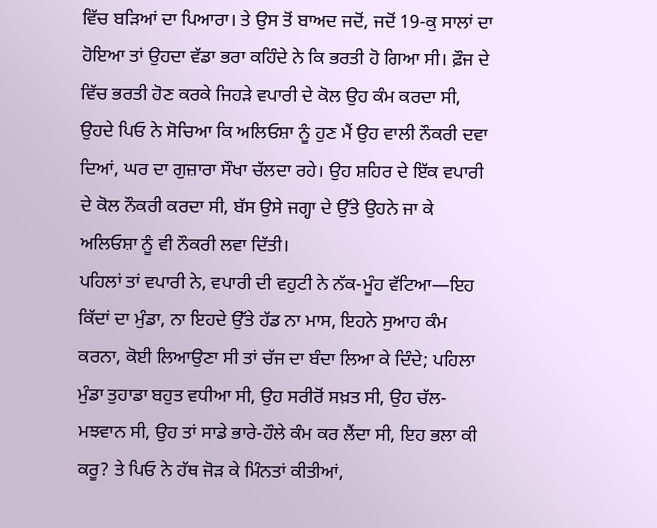ਵਿੱਚ ਬੜਿਆਂ ਦਾ ਪਿਆਰਾ। ਤੇ ਉਸ ਤੋਂ ਬਾਅਦ ਜਦੋਂ, ਜਦੋਂ 19-ਕੁ ਸਾਲਾਂ ਦਾ ਹੋਇਆ ਤਾਂ ਉਹਦਾ ਵੱਡਾ ਭਰਾ ਕਹਿੰਦੇ ਨੇ ਕਿ ਭਰਤੀ ਹੋ ਗਿਆ ਸੀ। ਫ਼ੌਜ ਦੇ ਵਿੱਚ ਭਰਤੀ ਹੋਣ ਕਰਕੇ ਜਿਹੜੇ ਵਪਾਰੀ ਦੇ ਕੋਲ ਉਹ ਕੰਮ ਕਰਦਾ ਸੀ, ਉਹਦੇ ਪਿਓ ਨੇ ਸੋਚਿਆ ਕਿ ਅਲਿਓਸ਼ਾ ਨੂੰ ਹੁਣ ਮੈਂ ਉਹ ਵਾਲੀ ਨੌਕਰੀ ਦਵਾ ਦਿਆਂ, ਘਰ ਦਾ ਗੁਜ਼ਾਰਾ ਸੌਖਾ ਚੱਲਦਾ ਰਹੇ। ਉਹ ਸ਼ਹਿਰ ਦੇ ਇੱਕ ਵਪਾਰੀ ਦੇ ਕੋਲ ਨੌਕਰੀ ਕਰਦਾ ਸੀ, ਬੱਸ ਉਸੇ ਜਗ੍ਹਾ ਦੇ ਉੱਤੇ ਉਹਨੇ ਜਾ ਕੇ ਅਲਿਓਸ਼ਾ ਨੂੰ ਵੀ ਨੌਕਰੀ ਲਵਾ ਦਿੱਤੀ।
ਪਹਿਲਾਂ ਤਾਂ ਵਪਾਰੀ ਨੇ, ਵਪਾਰੀ ਦੀ ਵਹੁਟੀ ਨੇ ਨੱਕ-ਮੂੰਹ ਵੱਟਿਆ—ਇਹ ਕਿੱਦਾਂ ਦਾ ਮੁੰਡਾ, ਨਾ ਇਹਦੇ ਉੱਤੇ ਹੱਡ ਨਾ ਮਾਸ, ਇਹਨੇ ਸੁਆਹ ਕੰਮ ਕਰਨਾ, ਕੋਈ ਲਿਆਉਣਾ ਸੀ ਤਾਂ ਚੱਜ ਦਾ ਬੰਦਾ ਲਿਆ ਕੇ ਦਿੰਦੇ; ਪਹਿਲਾ ਮੁੰਡਾ ਤੁਹਾਡਾ ਬਹੁਤ ਵਧੀਆ ਸੀ, ਉਹ ਸਰੀਰੋਂ ਸਖ਼ਤ ਸੀ, ਉਹ ਚੱਲ-ਮਝਵਾਨ ਸੀ, ਉਹ ਤਾਂ ਸਾਡੇ ਭਾਰੇ-ਹੌਲੇ ਕੰਮ ਕਰ ਲੈਂਦਾ ਸੀ, ਇਹ ਭਲਾ ਕੀ ਕਰੂ? ਤੇ ਪਿਓ ਨੇ ਹੱਥ ਜੋੜ ਕੇ ਮਿੰਨਤਾਂ ਕੀਤੀਆਂ,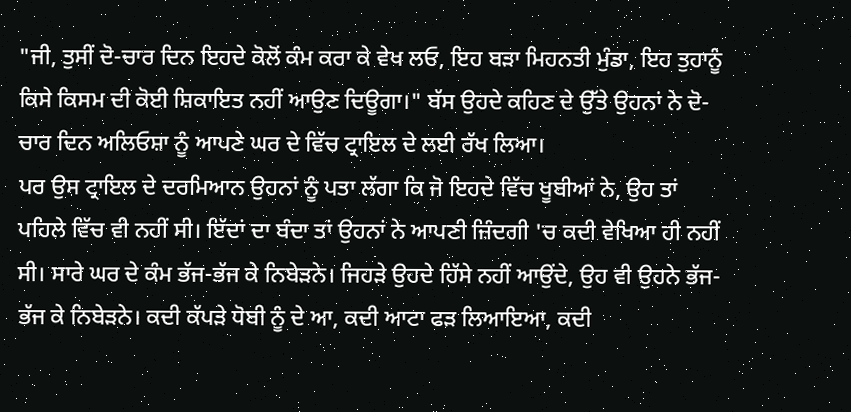"ਜੀ, ਤੁਸੀਂ ਦੋ-ਚਾਰ ਦਿਨ ਇਹਦੇ ਕੋਲੋਂ ਕੰਮ ਕਰਾ ਕੇ ਵੇਖ ਲਓ, ਇਹ ਬੜਾ ਮਿਹਨਤੀ ਮੁੰਡਾ, ਇਹ ਤੁਹਾਨੂੰ ਕਿਸੇ ਕਿਸਮ ਦੀ ਕੋਈ ਸ਼ਿਕਾਇਤ ਨਹੀਂ ਆਉਣ ਦਿਊਗਾ।" ਬੱਸ ਉਹਦੇ ਕਹਿਣ ਦੇ ਉੱਤੇ ਉਹਨਾਂ ਨੇ ਦੋ-ਚਾਰ ਦਿਨ ਅਲਿਓਸ਼ਾ ਨੂੰ ਆਪਣੇ ਘਰ ਦੇ ਵਿੱਚ ਟ੍ਰਾਇਲ ਦੇ ਲਈ ਰੱਖ ਲਿਆ।
ਪਰ ਉਸ ਟ੍ਰਾਇਲ ਦੇ ਦਰਮਿਆਨ ਉਹਨਾਂ ਨੂੰ ਪਤਾ ਲੱਗਾ ਕਿ ਜੋ ਇਹਦੇ ਵਿੱਚ ਖੂਬੀਆਂ ਨੇ, ਉਹ ਤਾਂ ਪਹਿਲੇ ਵਿੱਚ ਵੀ ਨਹੀਂ ਸੀ। ਇੱਦਾਂ ਦਾ ਬੰਦਾ ਤਾਂ ਉਹਨਾਂ ਨੇ ਆਪਣੀ ਜ਼ਿੰਦਗੀ 'ਚ ਕਦੀ ਵੇਖਿਆ ਹੀ ਨਹੀਂ ਸੀ। ਸਾਰੇ ਘਰ ਦੇ ਕੰਮ ਭੱਜ-ਭੱਜ ਕੇ ਨਿਬੇੜਨੇ। ਜਿਹੜੇ ਉਹਦੇ ਹਿੱਸੇ ਨਹੀਂ ਆਉਂਦੇ, ਉਹ ਵੀ ਉਹਨੇ ਭੱਜ-ਭੱਜ ਕੇ ਨਿਬੇੜਨੇ। ਕਦੀ ਕੱਪੜੇ ਧੋਬੀ ਨੂੰ ਦੇ ਆ, ਕਦੀ ਆਟਾ ਫੜ ਲਿਆਇਆ, ਕਦੀ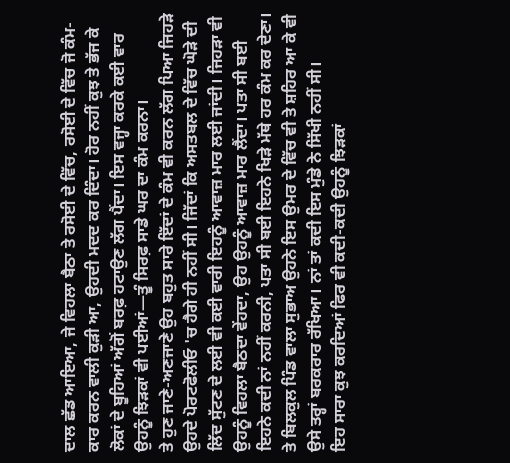ਦਾਲ ਛੱਡ ਆਇਆ, ਜੇ ਵਿਹਲਾ ਬੈਠਾ ਤੇ ਰਸੋਈ ਦੇ ਵਿੱਚ, ਰਸੋਈ ਦੇ ਵਿੱਚ ਜੋ ਕੰਮ-ਕਾਰ ਕਰਨ ਵਾਲੀ ਕੁੜੀ ਆ, ਉਹਦੀ ਮਦਦ ਕਰ ਦਿੰਦਾ। ਹੋਰ ਨਹੀਂ ਕੁਝ ਤੇ ਭੱਜ ਕੇ ਲੋਕਾਂ ਦੇ ਬੂਹਿਆਂ ਅੱਗੋਂ ਬਰਫ਼ ਹਟਾਉਣ ਲੱਗ ਪੈਂਦਾ। ਇਸ ਵਜ੍ਹਾ ਕਰਕੇ ਕਈ ਵਾਰ ਉਹਨੂੰ ਝਿੜਕਾਂ ਵੀ ਪਈਆਂ—ਤੂੰ ਸਿਰਫ਼ ਸਾਡੇ ਘਰ ਦਾ ਕੰਮ ਕਰਨਾ।
ਤੇ ਹੁਣ ਜਾਣੇ-ਅਣਜਾਣੇ ਉਹ ਬਹੁਤ ਸਾਰੇ ਇੱਦਾਂ ਦੇ ਕੰਮ ਵੀ ਕਰਨ ਲੱਗ ਪਿਆ ਜਿਹੜੇ ਉਹਦੇ ਪੋਰਟਫੋਲੀਓ 'ਚ ਹੈਗੇ ਹੀ ਨਹੀਂ ਸੀ। ਜਿੱਦਾਂ ਕਿ ਅਸਤਬਲ ਦੇ ਵਿੱਚ ਘੋੜੇ ਦੀ ਲਿੱਦ ਸੁੱਟਣ ਦੇ ਲਈ ਵੀ ਕਈ ਵਾਰੀ ਇਹਨੂੰ ਆਵਾਜ਼ ਮਾਰ ਲਈ ਜਾਂਦੀ। ਜਿਹੜਾ ਵੀ ਉਹਨੂੰ ਵਿਹਲਾ ਬੈਠਦਾ ਵੇਂਹਦਾ, ਉਹ ਉਹਨੂੰ ਆਵਾਜ਼ ਮਾਰ ਲੈਂਦਾ। ਪਤਾ ਸੀ ਬਈ ਇਹਨੇ ਕਦੀ ਨਾਂ ਨਹੀਂ ਕਰਨੀ, ਪਤਾ ਸੀ ਬਈ ਇਹਨੇ ਖਿੜੇ ਮੱਥੇ ਹਰ ਕੰਮ ਕਰ ਦੇਣਾ। ਤੇ ਬਿਲਕੁਲ ਪਿੰਡ ਵਾਲਾ ਸੁਭਾਅ ਉਹਨੇ ਇਸ ਉਮਰ ਦੇ ਵਿੱਚ ਵੀ ਤੇ ਸ਼ਹਿਰ ਆ ਕੇ ਵੀ ਉਸੇ ਤਰ੍ਹਾਂ ਬਰਕਰਾਰ ਰੱਖਿਆ। ਨਾਂ ਤਾਂ ਕਦੀ ਇਸ ਮੁੰਡੇ ਨੇ ਸਿੱਖੀ ਨਹੀਂ ਸੀ।
ਇਹ ਸਾਰਾ ਕੁਝ ਕਰਦਿਆਂ ਫਿਰ ਵੀ ਕਦੀ-ਕਦੀ ਉਹਨੂੰ ਝਿੜਕਾਂ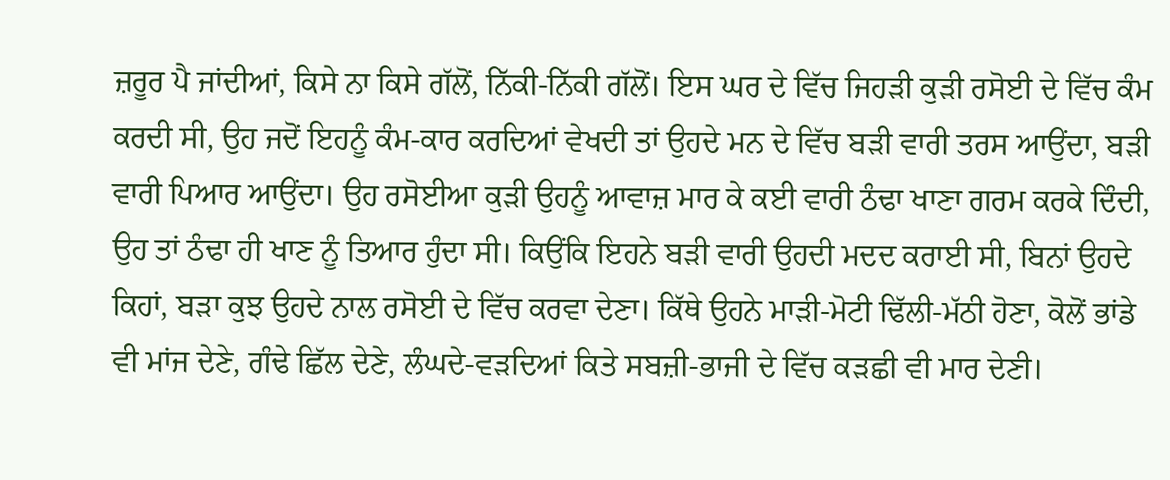ਜ਼ਰੂਰ ਪੈ ਜਾਂਦੀਆਂ, ਕਿਸੇ ਨਾ ਕਿਸੇ ਗੱਲੋਂ, ਨਿੱਕੀ-ਨਿੱਕੀ ਗੱਲੋਂ। ਇਸ ਘਰ ਦੇ ਵਿੱਚ ਜਿਹੜੀ ਕੁੜੀ ਰਸੋਈ ਦੇ ਵਿੱਚ ਕੰਮ ਕਰਦੀ ਸੀ, ਉਹ ਜਦੋਂ ਇਹਨੂੰ ਕੰਮ-ਕਾਰ ਕਰਦਿਆਂ ਵੇਖਦੀ ਤਾਂ ਉਹਦੇ ਮਨ ਦੇ ਵਿੱਚ ਬੜੀ ਵਾਰੀ ਤਰਸ ਆਉਂਦਾ, ਬੜੀ ਵਾਰੀ ਪਿਆਰ ਆਉਂਦਾ। ਉਹ ਰਸੋਈਆ ਕੁੜੀ ਉਹਨੂੰ ਆਵਾਜ਼ ਮਾਰ ਕੇ ਕਈ ਵਾਰੀ ਠੰਢਾ ਖਾਣਾ ਗਰਮ ਕਰਕੇ ਦਿੰਦੀ, ਉਹ ਤਾਂ ਠੰਢਾ ਹੀ ਖਾਣ ਨੂੰ ਤਿਆਰ ਹੁੰਦਾ ਸੀ। ਕਿਉਂਕਿ ਇਹਨੇ ਬੜੀ ਵਾਰੀ ਉਹਦੀ ਮਦਦ ਕਰਾਈ ਸੀ, ਬਿਨਾਂ ਉਹਦੇ ਕਿਹਾਂ, ਬੜਾ ਕੁਝ ਉਹਦੇ ਨਾਲ ਰਸੋਈ ਦੇ ਵਿੱਚ ਕਰਵਾ ਦੇਣਾ। ਕਿੱਥੇ ਉਹਨੇ ਮਾੜੀ-ਮੋਟੀ ਢਿੱਲੀ-ਮੱਠੀ ਹੋਣਾ, ਕੋਲੋਂ ਭਾਂਡੇ ਵੀ ਮਾਂਜ ਦੇਣੇ, ਗੰਢੇ ਛਿੱਲ ਦੇਣੇ, ਲੰਘਦੇ-ਵੜਦਿਆਂ ਕਿਤੇ ਸਬਜ਼ੀ-ਭਾਜੀ ਦੇ ਵਿੱਚ ਕੜਛੀ ਵੀ ਮਾਰ ਦੇਣੀ।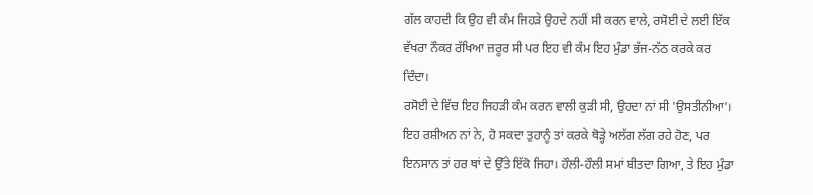ਗੱਲ ਕਾਹਦੀ ਕਿ ਉਹ ਵੀ ਕੰਮ ਜਿਹੜੇ ਉਹਦੇ ਨਹੀਂ ਸੀ ਕਰਨ ਵਾਲੇ, ਰਸੋਈ ਦੇ ਲਈ ਇੱਕ ਵੱਖਰਾ ਨੌਕਰ ਰੱਖਿਆ ਜ਼ਰੂਰ ਸੀ ਪਰ ਇਹ ਵੀ ਕੰਮ ਇਹ ਮੁੰਡਾ ਭੱਜ-ਨੱਠ ਕਰਕੇ ਕਰ ਦਿੰਦਾ।
ਰਸੋਈ ਦੇ ਵਿੱਚ ਇਹ ਜਿਹੜੀ ਕੰਮ ਕਰਨ ਵਾਲੀ ਕੁੜੀ ਸੀ, ਉਹਦਾ ਨਾਂ ਸੀ 'ਉਸਤੀਨੀਆ'। ਇਹ ਰਸ਼ੀਅਨ ਨਾਂ ਨੇ, ਹੋ ਸਕਦਾ ਤੁਹਾਨੂੰ ਤਾਂ ਕਰਕੇ ਥੋੜ੍ਹੇ ਅਲੱਗ ਲੱਗ ਰਹੇ ਹੋਣ, ਪਰ ਇਨਸਾਨ ਤਾਂ ਹਰ ਥਾਂ ਦੇ ਉੱਤੇ ਇੱਕੋ ਜਿਹਾ। ਹੌਲੀ-ਹੌਲੀ ਸਮਾਂ ਬੀਤਦਾ ਗਿਆ, ਤੇ ਇਹ ਮੁੰਡਾ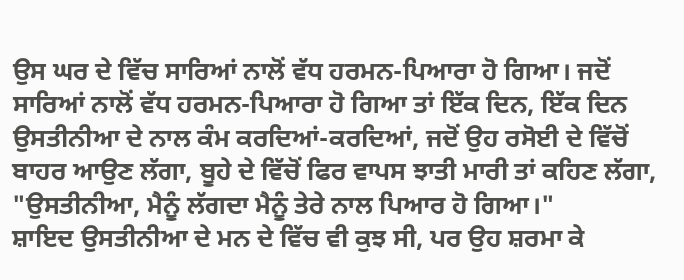ਉਸ ਘਰ ਦੇ ਵਿੱਚ ਸਾਰਿਆਂ ਨਾਲੋਂ ਵੱਧ ਹਰਮਨ-ਪਿਆਰਾ ਹੋ ਗਿਆ। ਜਦੋਂ ਸਾਰਿਆਂ ਨਾਲੋਂ ਵੱਧ ਹਰਮਨ-ਪਿਆਰਾ ਹੋ ਗਿਆ ਤਾਂ ਇੱਕ ਦਿਨ, ਇੱਕ ਦਿਨ ਉਸਤੀਨੀਆ ਦੇ ਨਾਲ ਕੰਮ ਕਰਦਿਆਂ-ਕਰਦਿਆਂ, ਜਦੋਂ ਉਹ ਰਸੋਈ ਦੇ ਵਿੱਚੋਂ ਬਾਹਰ ਆਉਣ ਲੱਗਾ, ਬੂਹੇ ਦੇ ਵਿੱਚੋਂ ਫਿਰ ਵਾਪਸ ਝਾਤੀ ਮਾਰੀ ਤਾਂ ਕਹਿਣ ਲੱਗਾ, "ਉਸਤੀਨੀਆ, ਮੈਨੂੰ ਲੱਗਦਾ ਮੈਨੂੰ ਤੇਰੇ ਨਾਲ ਪਿਆਰ ਹੋ ਗਿਆ।"
ਸ਼ਾਇਦ ਉਸਤੀਨੀਆ ਦੇ ਮਨ ਦੇ ਵਿੱਚ ਵੀ ਕੁਝ ਸੀ, ਪਰ ਉਹ ਸ਼ਰਮਾ ਕੇ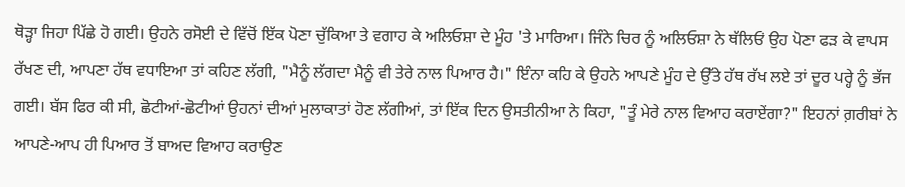ਥੋੜ੍ਹਾ ਜਿਹਾ ਪਿੱਛੇ ਹੋ ਗਈ। ਉਹਨੇ ਰਸੋਈ ਦੇ ਵਿੱਚੋਂ ਇੱਕ ਪੋਣਾ ਚੁੱਕਿਆ ਤੇ ਵਗਾਹ ਕੇ ਅਲਿਓਸ਼ਾ ਦੇ ਮੂੰਹ 'ਤੇ ਮਾਰਿਆ। ਜਿੰਨੇ ਚਿਰ ਨੂੰ ਅਲਿਓਸ਼ਾ ਨੇ ਥੱਲਿਓਂ ਉਹ ਪੋਣਾ ਫੜ ਕੇ ਵਾਪਸ ਰੱਖਣ ਦੀ, ਆਪਣਾ ਹੱਥ ਵਧਾਇਆ ਤਾਂ ਕਹਿਣ ਲੱਗੀ, "ਮੈਨੂੰ ਲੱਗਦਾ ਮੈਨੂੰ ਵੀ ਤੇਰੇ ਨਾਲ ਪਿਆਰ ਹੈ।" ਇੰਨਾ ਕਹਿ ਕੇ ਉਹਨੇ ਆਪਣੇ ਮੂੰਹ ਦੇ ਉੱਤੇ ਹੱਥ ਰੱਖ ਲਏ ਤਾਂ ਦੂਰ ਪਰ੍ਹੇ ਨੂੰ ਭੱਜ ਗਈ। ਬੱਸ ਫਿਰ ਕੀ ਸੀ, ਛੋਟੀਆਂ-ਛੋਟੀਆਂ ਉਹਨਾਂ ਦੀਆਂ ਮੁਲਾਕਾਤਾਂ ਹੋਣ ਲੱਗੀਆਂ, ਤਾਂ ਇੱਕ ਦਿਨ ਉਸਤੀਨੀਆ ਨੇ ਕਿਹਾ, "ਤੂੰ ਮੇਰੇ ਨਾਲ ਵਿਆਹ ਕਰਾਏਂਗਾ?" ਇਹਨਾਂ ਗ਼ਰੀਬਾਂ ਨੇ ਆਪਣੇ-ਆਪ ਹੀ ਪਿਆਰ ਤੋਂ ਬਾਅਦ ਵਿਆਹ ਕਰਾਉਣ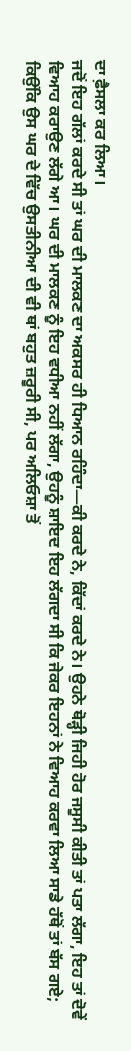ਦਾ ਫ਼ੈਸਲਾ ਕਰ ਲਿਆ।
ਜਦੋਂ ਇਹ ਗੱਲਾਂ ਕਰਦੇ ਸੀ ਤਾਂ ਘਰ ਦੀ ਮਾਲਕਣ ਦਾ ਅਕਸਰ ਹੀ ਧਿਆਨ ਰਹਿੰਦਾ—ਕੀ ਕਰਦੇ ਨੇ, ਕਿੱਦਾਂ ਕਰਦੇ ਨੇ। ਉਹਨੇ ਥੋੜ੍ਹੀ ਜਿਹੀ ਹੋਰ ਜਸੂਸੀ ਕੀਤੀ ਤਾਂ ਪਤਾ ਲੱਗਾ, ਇਹ ਤਾਂ ਦੋਵੇਂ ਵਿਆਹ ਕਰਾਉਣ ਲੱਗੇ ਆ। ਘਰ ਦੀ ਮਾਲਕਣ ਨੂੰ ਇਹ ਵਧੀਆ ਨਹੀਂ ਲੱਗਾ, ਉਹਨੂੰ ਸ਼ਾਇਦ ਇਹ ਲੱਗਦਾ ਸੀ ਕਿ ਜੇਕਰ ਇਹਨਾਂ ਨੇ ਵਿਆਹ ਕਰਵਾ ਲਿਆ ਸਾਡੇ ਹੱਥੋਂ ਤਾਂ ਬੱਸ ਗਏ; ਕਿਉਂਕਿ ਉਸ ਘਰ ਦੇ ਵਿੱਚ ਉਸਤੀਨੀਆ ਦੀ ਵੀ ਥਾਂ ਬਹੁਤ ਜ਼ਰੂਰੀ ਸੀ, ਪਰ ਅਲਿਓਸ਼ਾ ਤੋਂ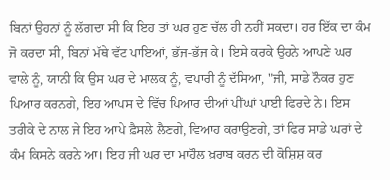ਬਿਨਾਂ ਉਹਨਾਂ ਨੂੰ ਲੱਗਦਾ ਸੀ ਕਿ ਇਹ ਤਾਂ ਘਰ ਹੁਣ ਚੱਲ ਹੀ ਨਹੀਂ ਸਕਦਾ। ਹਰ ਇੱਕ ਦਾ ਕੰਮ ਜੋ ਕਰਦਾ ਸੀ, ਬਿਨਾਂ ਮੱਥੇ ਵੱਟ ਪਾਇਆਂ, ਭੱਜ-ਭੱਜ ਕੇ। ਇਸੇ ਕਰਕੇ ਉਹਨੇ ਆਪਣੇ ਘਰ ਵਾਲੇ ਨੂੰ, ਯਾਨੀ ਕਿ ਉਸ ਘਰ ਦੇ ਮਾਲਕ ਨੂੰ, ਵਪਾਰੀ ਨੂੰ ਦੱਸਿਆ, "ਜੀ, ਸਾਡੇ ਨੌਕਰ ਹੁਣ ਪਿਆਰ ਕਰਨਗੇ, ਇਹ ਆਪਸ ਦੇ ਵਿੱਚ ਪਿਆਰ ਦੀਆਂ ਪੀਂਘਾਂ ਪਾਈ ਫਿਰਦੇ ਨੇ। ਇਸ ਤਰੀਕੇ ਦੇ ਨਾਲ ਜੇ ਇਹ ਆਪੇ ਫ਼ੈਸਲੇ ਲੈਣਗੇ, ਵਿਆਹ ਕਰਾਉਣਗੇ, ਤਾਂ ਫਿਰ ਸਾਡੇ ਘਰਾਂ ਦੇ ਕੰਮ ਕਿਸਨੇ ਕਰਨੇ ਆ। ਇਹ ਜੀ ਘਰ ਦਾ ਮਾਹੌਲ ਖ਼ਰਾਬ ਕਰਨ ਦੀ ਕੋਸ਼ਿਸ਼ ਕਰ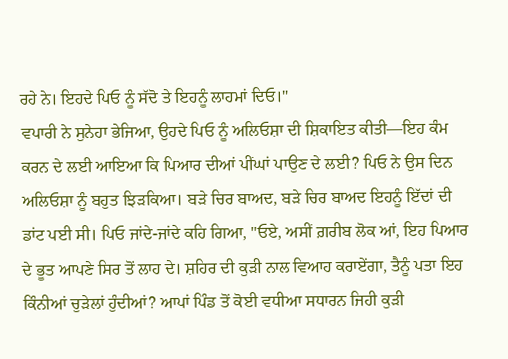ਰਹੇ ਨੇ। ਇਹਦੇ ਪਿਓ ਨੂੰ ਸੱਦੋ ਤੇ ਇਹਨੂੰ ਲਾਹਮਾਂ ਦਿਓ।"
ਵਪਾਰੀ ਨੇ ਸੁਨੇਹਾ ਭੇਜਿਆ, ਉਹਦੇ ਪਿਓ ਨੂੰ ਅਲਿਓਸ਼ਾ ਦੀ ਸ਼ਿਕਾਇਤ ਕੀਤੀ—ਇਹ ਕੰਮ ਕਰਨ ਦੇ ਲਈ ਆਇਆ ਕਿ ਪਿਆਰ ਦੀਆਂ ਪੀਂਘਾਂ ਪਾਉਣ ਦੇ ਲਈ? ਪਿਓ ਨੇ ਉਸ ਦਿਨ ਅਲਿਓਸ਼ਾ ਨੂੰ ਬਹੁਤ ਝਿੜਕਿਆ। ਬੜੇ ਚਿਰ ਬਾਅਦ, ਬੜੇ ਚਿਰ ਬਾਅਦ ਇਹਨੂੰ ਇੱਦਾਂ ਦੀ ਡਾਂਟ ਪਈ ਸੀ। ਪਿਓ ਜਾਂਦੇ-ਜਾਂਦੇ ਕਹਿ ਗਿਆ, "ਓਏ, ਅਸੀਂ ਗ਼ਰੀਬ ਲੋਕ ਆਂ, ਇਹ ਪਿਆਰ ਦੇ ਭੂਤ ਆਪਣੇ ਸਿਰ ਤੋਂ ਲਾਹ ਦੇ। ਸ਼ਹਿਰ ਦੀ ਕੁੜੀ ਨਾਲ ਵਿਆਹ ਕਰਾਏਂਗਾ, ਤੈਨੂੰ ਪਤਾ ਇਹ ਕਿੰਨੀਆਂ ਚੁੜੇਲਾਂ ਹੁੰਦੀਆਂ? ਆਪਾਂ ਪਿੰਡ ਤੋਂ ਕੋਈ ਵਧੀਆ ਸਧਾਰਨ ਜਿਹੀ ਕੁੜੀ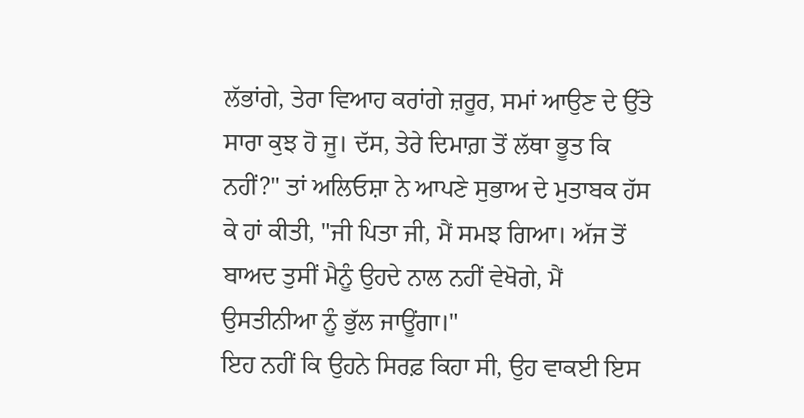ਲੱਭਾਂਗੇ, ਤੇਰਾ ਵਿਆਹ ਕਰਾਂਗੇ ਜ਼ਰੂਰ, ਸਮਾਂ ਆਉਣ ਦੇ ਉੱਤੇ ਸਾਰਾ ਕੁਝ ਹੋ ਜੂ। ਦੱਸ, ਤੇਰੇ ਦਿਮਾਗ਼ ਤੋਂ ਲੱਥਾ ਭੂਤ ਕਿ ਨਹੀਂ?" ਤਾਂ ਅਲਿਓਸ਼ਾ ਨੇ ਆਪਣੇ ਸੁਭਾਅ ਦੇ ਮੁਤਾਬਕ ਹੱਸ ਕੇ ਹਾਂ ਕੀਤੀ, "ਜੀ ਪਿਤਾ ਜੀ, ਮੈਂ ਸਮਝ ਗਿਆ। ਅੱਜ ਤੋਂ ਬਾਅਦ ਤੁਸੀਂ ਮੈਨੂੰ ਉਹਦੇ ਨਾਲ ਨਹੀਂ ਵੇਖੋਗੇ, ਮੈਂ ਉਸਤੀਨੀਆ ਨੂੰ ਭੁੱਲ ਜਾਊਂਗਾ।"
ਇਹ ਨਹੀਂ ਕਿ ਉਹਨੇ ਸਿਰਫ਼ ਕਿਹਾ ਸੀ, ਉਹ ਵਾਕਈ ਇਸ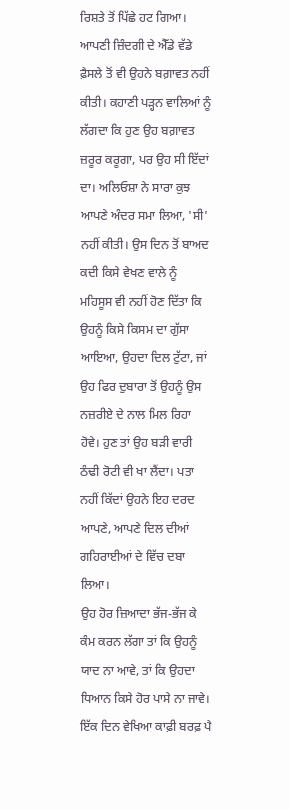ਰਿਸ਼ਤੇ ਤੋਂ ਪਿੱਛੇ ਹਟ ਗਿਆ। ਆਪਣੀ ਜ਼ਿੰਦਗੀ ਦੇ ਐੱਡੇ ਵੱਡੇ ਫ਼ੈਸਲੇ ਤੋਂ ਵੀ ਉਹਨੇ ਬਗ਼ਾਵਤ ਨਹੀਂ ਕੀਤੀ। ਕਹਾਣੀ ਪੜ੍ਹਨ ਵਾਲਿਆਂ ਨੂੰ ਲੱਗਦਾ ਕਿ ਹੁਣ ਉਹ ਬਗ਼ਾਵਤ ਜ਼ਰੂਰ ਕਰੂਗਾ, ਪਰ ਉਹ ਸੀ ਇੱਦਾਂ ਦਾ। ਅਲਿਓਸ਼ਾ ਨੇ ਸਾਰਾ ਕੁਝ ਆਪਣੇ ਅੰਦਰ ਸਮਾ ਲਿਆ, 'ਸੀ' ਨਹੀਂ ਕੀਤੀ। ਉਸ ਦਿਨ ਤੋਂ ਬਾਅਦ ਕਦੀ ਕਿਸੇ ਵੇਖਣ ਵਾਲੇ ਨੂੰ ਮਹਿਸੂਸ ਵੀ ਨਹੀਂ ਹੋਣ ਦਿੱਤਾ ਕਿ ਉਹਨੂੰ ਕਿਸੇ ਕਿਸਮ ਦਾ ਗੁੱਸਾ ਆਇਆ, ਉਹਦਾ ਦਿਲ ਟੁੱਟਾ, ਜਾਂ ਉਹ ਫਿਰ ਦੁਬਾਰਾ ਤੋਂ ਉਹਨੂੰ ਉਸ ਨਜ਼ਰੀਏ ਦੇ ਨਾਲ ਮਿਲ ਰਿਹਾ ਹੋਵੇ। ਹੁਣ ਤਾਂ ਉਹ ਬੜੀ ਵਾਰੀ ਠੰਢੀ ਰੋਟੀ ਵੀ ਖਾ ਲੈਂਦਾ। ਪਤਾ ਨਹੀਂ ਕਿੱਦਾਂ ਉਹਨੇ ਇਹ ਦਰਦ ਆਪਣੇ, ਆਪਣੇ ਦਿਲ ਦੀਆਂ ਗਹਿਰਾਈਆਂ ਦੇ ਵਿੱਚ ਦਬਾ ਲਿਆ।
ਉਹ ਹੋਰ ਜ਼ਿਆਦਾ ਭੱਜ-ਭੱਜ ਕੇ ਕੰਮ ਕਰਨ ਲੱਗਾ ਤਾਂ ਕਿ ਉਹਨੂੰ ਯਾਦ ਨਾ ਆਵੇ, ਤਾਂ ਕਿ ਉਹਦਾ ਧਿਆਨ ਕਿਸੇ ਹੋਰ ਪਾਸੇ ਨਾ ਜਾਵੇ। ਇੱਕ ਦਿਨ ਵੇਖਿਆ ਕਾਫ਼ੀ ਬਰਫ਼ ਪੈ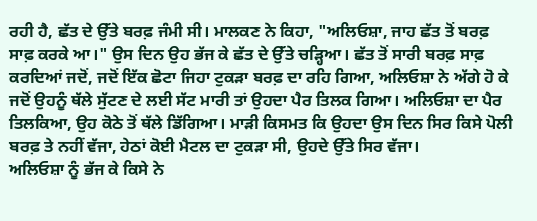ਰਹੀ ਹੈ, ਛੱਤ ਦੇ ਉੱਤੇ ਬਰਫ਼ ਜੰਮੀ ਸੀ। ਮਾਲਕਣ ਨੇ ਕਿਹਾ, "ਅਲਿਓਸ਼ਾ, ਜਾਹ ਛੱਤ ਤੋਂ ਬਰਫ਼ ਸਾਫ਼ ਕਰਕੇ ਆ।" ਉਸ ਦਿਨ ਉਹ ਭੱਜ ਕੇ ਛੱਤ ਦੇ ਉੱਤੇ ਚੜ੍ਹਿਆ। ਛੱਤ ਤੋਂ ਸਾਰੀ ਬਰਫ਼ ਸਾਫ਼ ਕਰਦਿਆਂ ਜਦੋਂ, ਜਦੋਂ ਇੱਕ ਛੋਟਾ ਜਿਹਾ ਟੁਕੜਾ ਬਰਫ਼ ਦਾ ਰਹਿ ਗਿਆ, ਅਲਿਓਸ਼ਾ ਨੇ ਅੱਗੇ ਹੋ ਕੇ ਜਦੋਂ ਉਹਨੂੰ ਥੱਲੇ ਸੁੱਟਣ ਦੇ ਲਈ ਸੱਟ ਮਾਰੀ ਤਾਂ ਉਹਦਾ ਪੈਰ ਤਿਲਕ ਗਿਆ। ਅਲਿਓਸ਼ਾ ਦਾ ਪੈਰ ਤਿਲਕਿਆ, ਉਹ ਕੋਠੇ ਤੋਂ ਥੱਲੇ ਡਿੱਗਿਆ। ਮਾੜੀ ਕਿਸਮਤ ਕਿ ਉਹਦਾ ਉਸ ਦਿਨ ਸਿਰ ਕਿਸੇ ਪੋਲੀ ਬਰਫ਼ ਤੇ ਨਹੀਂ ਵੱਜਾ, ਹੇਠਾਂ ਕੋਈ ਮੈਟਲ ਦਾ ਟੁਕੜਾ ਸੀ, ਉਹਦੇ ਉੱਤੇ ਸਿਰ ਵੱਜਾ।
ਅਲਿਓਸ਼ਾ ਨੂੰ ਭੱਜ ਕੇ ਕਿਸੇ ਨੇ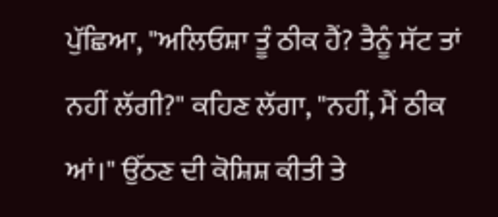ਪੁੱਛਿਆ, "ਅਲਿਓਸ਼ਾ ਤੂੰ ਠੀਕ ਹੈਂ? ਤੈਨੂੰ ਸੱਟ ਤਾਂ ਨਹੀਂ ਲੱਗੀ?" ਕਹਿਣ ਲੱਗਾ, "ਨਹੀਂ, ਮੈਂ ਠੀਕ ਆਂ।" ਉੱਠਣ ਦੀ ਕੋਸ਼ਿਸ਼ ਕੀਤੀ ਤੇ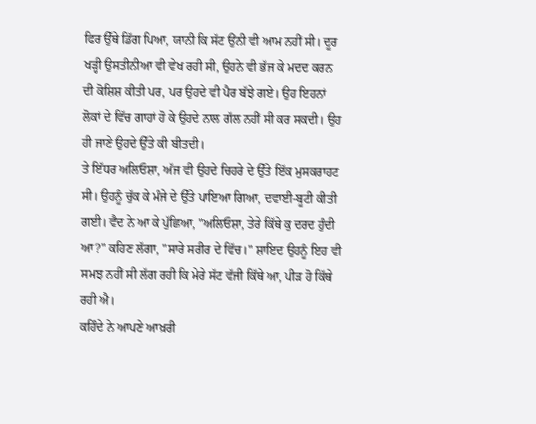ਫਿਰ ਉੱਥੇ ਡਿੱਗ ਪਿਆ, ਯਾਨੀ ਕਿ ਸੱਟ ਉਂਨੀ ਵੀ ਆਮ ਨਹੀਂ ਸੀ। ਦੂਰ ਖੜ੍ਹੀ ਉਸਤੀਨੀਆ ਵੀ ਵੇਖ ਰਹੀ ਸੀ, ਉਹਨੇ ਵੀ ਭੱਜ ਕੇ ਮਦਦ ਕਰਨ ਦੀ ਕੋਸ਼ਿਸ਼ ਕੀਤੀ ਪਰ, ਪਰ ਉਹਦੇ ਵੀ ਪੈਰ ਬੱਝੇ ਗਏ। ਉਹ ਇਹਨਾਂ ਲੋਕਾਂ ਦੇ ਵਿੱਚ ਗਾਹਾਂ ਹੋ ਕੇ ਉਹਦੇ ਨਾਲ ਗੱਲ ਨਹੀਂ ਸੀ ਕਰ ਸਕਦੀ। ਉਹ ਹੀ ਜਾਣੇ ਉਹਦੇ ਉੱਤੇ ਕੀ ਬੀਤਦੀ।
ਤੇ ਇੱਧਰ ਅਲਿਓਸ਼ਾ, ਅੱਜ ਵੀ ਉਹਦੇ ਚਿਹਰੇ ਦੇ ਉੱਤੇ ਇੱਕ ਮੁਸਕਰਾਹਟ ਸੀ। ਉਹਨੂੰ ਚੁੱਕ ਕੇ ਮੰਜੇ ਦੇ ਉੱਤੇ ਪਾਇਆ ਗਿਆ, ਦਵਾਈ-ਬੂਟੀ ਕੀਤੀ ਗਈ। ਵੈਦ ਨੇ ਆ ਕੇ ਪੁੱਛਿਆ, "ਅਲਿਓਸ਼ਾ, ਤੇਰੇ ਕਿੱਥੇ ਕੁ ਦਰਦ ਹੁੰਦੀ ਆ?" ਕਹਿਣ ਲੱਗਾ, "ਸਾਰੇ ਸਰੀਰ ਦੇ ਵਿੱਚ।" ਸ਼ਾਇਦ ਉਹਨੂੰ ਇਹ ਵੀ ਸਮਝ ਨਹੀਂ ਸੀ ਲੱਗ ਰਹੀ ਕਿ ਮੇਰੇ ਸੱਟ ਵੱਜੀ ਕਿੱਥੇ ਆ, ਪੀੜ ਹੋ ਕਿੱਥੇ ਰਹੀ ਐ।
ਕਹਿੰਦੇ ਨੇ ਆਪਣੇ ਆਖ਼ਰੀ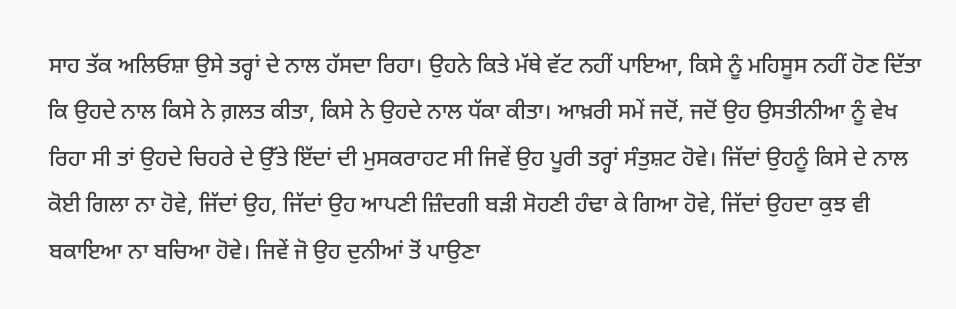ਸਾਹ ਤੱਕ ਅਲਿਓਸ਼ਾ ਉਸੇ ਤਰ੍ਹਾਂ ਦੇ ਨਾਲ ਹੱਸਦਾ ਰਿਹਾ। ਉਹਨੇ ਕਿਤੇ ਮੱਥੇ ਵੱਟ ਨਹੀਂ ਪਾਇਆ, ਕਿਸੇ ਨੂੰ ਮਹਿਸੂਸ ਨਹੀਂ ਹੋਣ ਦਿੱਤਾ ਕਿ ਉਹਦੇ ਨਾਲ ਕਿਸੇ ਨੇ ਗ਼ਲਤ ਕੀਤਾ, ਕਿਸੇ ਨੇ ਉਹਦੇ ਨਾਲ ਧੱਕਾ ਕੀਤਾ। ਆਖ਼ਰੀ ਸਮੇਂ ਜਦੋਂ, ਜਦੋਂ ਉਹ ਉਸਤੀਨੀਆ ਨੂੰ ਵੇਖ ਰਿਹਾ ਸੀ ਤਾਂ ਉਹਦੇ ਚਿਹਰੇ ਦੇ ਉੱਤੇ ਇੱਦਾਂ ਦੀ ਮੁਸਕਰਾਹਟ ਸੀ ਜਿਵੇਂ ਉਹ ਪੂਰੀ ਤਰ੍ਹਾਂ ਸੰਤੁਸ਼ਟ ਹੋਵੇ। ਜਿੱਦਾਂ ਉਹਨੂੰ ਕਿਸੇ ਦੇ ਨਾਲ ਕੋਈ ਗਿਲਾ ਨਾ ਹੋਵੇ, ਜਿੱਦਾਂ ਉਹ, ਜਿੱਦਾਂ ਉਹ ਆਪਣੀ ਜ਼ਿੰਦਗੀ ਬੜੀ ਸੋਹਣੀ ਹੰਢਾ ਕੇ ਗਿਆ ਹੋਵੇ, ਜਿੱਦਾਂ ਉਹਦਾ ਕੁਝ ਵੀ ਬਕਾਇਆ ਨਾ ਬਚਿਆ ਹੋਵੇ। ਜਿਵੇਂ ਜੋ ਉਹ ਦੁਨੀਆਂ ਤੋਂ ਪਾਉਣਾ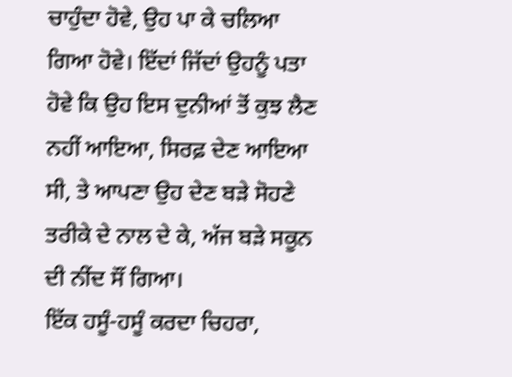ਚਾਹੁੰਦਾ ਹੋਵੇ, ਉਹ ਪਾ ਕੇ ਚਲਿਆ ਗਿਆ ਹੋਵੇ। ਇੱਦਾਂ ਜਿੱਦਾਂ ਉਹਨੂੰ ਪਤਾ ਹੋਵੇ ਕਿ ਉਹ ਇਸ ਦੁਨੀਆਂ ਤੋਂ ਕੁਝ ਲੈਣ ਨਹੀਂ ਆਇਆ, ਸਿਰਫ਼ ਦੇਣ ਆਇਆ ਸੀ, ਤੇ ਆਪਣਾ ਉਹ ਦੇਣ ਬੜੇ ਸੋਹਣੇ ਤਰੀਕੇ ਦੇ ਨਾਲ ਦੇ ਕੇ, ਅੱਜ ਬੜੇ ਸਕੂਨ ਦੀ ਨੀਂਦ ਸੌਂ ਗਿਆ।
ਇੱਕ ਹਸੂੰ-ਹਸੂੰ ਕਰਦਾ ਚਿਹਰਾ,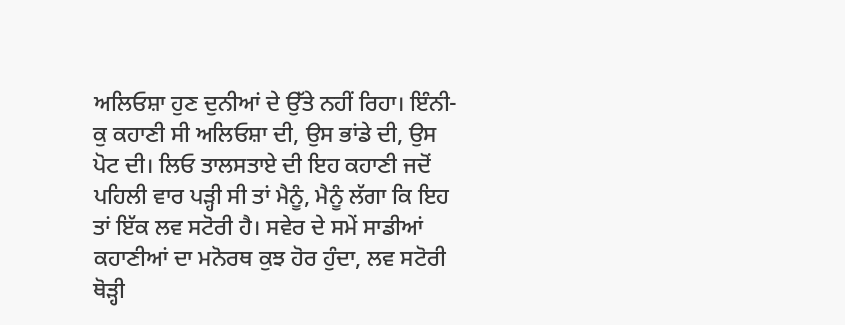ਅਲਿਓਸ਼ਾ ਹੁਣ ਦੁਨੀਆਂ ਦੇ ਉੱਤੇ ਨਹੀਂ ਰਿਹਾ। ਇੰਨੀ-ਕੁ ਕਹਾਣੀ ਸੀ ਅਲਿਓਸ਼ਾ ਦੀ, ਉਸ ਭਾਂਡੇ ਦੀ, ਉਸ ਪੋਟ ਦੀ। ਲਿਓ ਤਾਲਸਤਾਏ ਦੀ ਇਹ ਕਹਾਣੀ ਜਦੋਂ ਪਹਿਲੀ ਵਾਰ ਪੜ੍ਹੀ ਸੀ ਤਾਂ ਮੈਨੂੰ, ਮੈਨੂੰ ਲੱਗਾ ਕਿ ਇਹ ਤਾਂ ਇੱਕ ਲਵ ਸਟੋਰੀ ਹੈ। ਸਵੇਰ ਦੇ ਸਮੇਂ ਸਾਡੀਆਂ ਕਹਾਣੀਆਂ ਦਾ ਮਨੋਰਥ ਕੁਝ ਹੋਰ ਹੁੰਦਾ, ਲਵ ਸਟੋਰੀ ਥੋੜ੍ਹੀ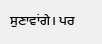ਸੁਣਾਵਾਂਗੇ। ਪਰ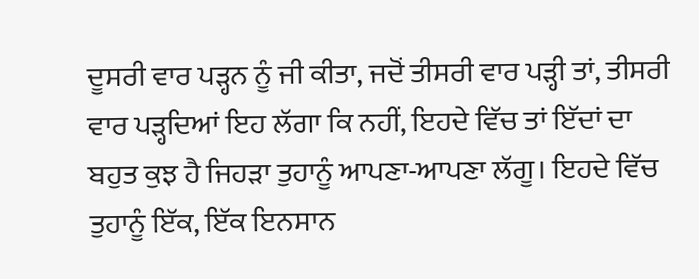ਦੂਸਰੀ ਵਾਰ ਪੜ੍ਹਨ ਨੂੰ ਜੀ ਕੀਤਾ, ਜਦੋਂ ਤੀਸਰੀ ਵਾਰ ਪੜ੍ਹੀ ਤਾਂ, ਤੀਸਰੀ ਵਾਰ ਪੜ੍ਹਦਿਆਂ ਇਹ ਲੱਗਾ ਕਿ ਨਹੀਂ, ਇਹਦੇ ਵਿੱਚ ਤਾਂ ਇੱਦਾਂ ਦਾ ਬਹੁਤ ਕੁਝ ਹੈ ਜਿਹੜਾ ਤੁਹਾਨੂੰ ਆਪਣਾ-ਆਪਣਾ ਲੱਗੂ। ਇਹਦੇ ਵਿੱਚ ਤੁਹਾਨੂੰ ਇੱਕ, ਇੱਕ ਇਨਸਾਨ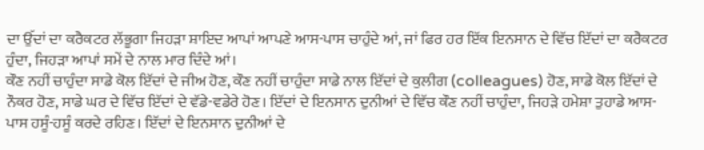ਦਾ ਉੱਦਾਂ ਦਾ ਕਰੈਕਟਰ ਲੱਭੂਗਾ ਜਿਹੜਾ ਸ਼ਾਇਦ ਆਪਾਂ ਆਪਣੇ ਆਸ-ਪਾਸ ਚਾਹੁੰਦੇ ਆਂ, ਜਾਂ ਫਿਰ ਹਰ ਇੱਕ ਇਨਸਾਨ ਦੇ ਵਿੱਚ ਇੱਦਾਂ ਦਾ ਕਰੈਕਟਰ ਹੁੰਦਾ, ਜਿਹੜਾ ਆਪਾਂ ਸਮੇਂ ਦੇ ਨਾਲ ਮਾਰ ਦਿੰਦੇ ਆਂ।
ਕੌਣ ਨਹੀਂ ਚਾਹੁੰਦਾ ਸਾਡੇ ਕੋਲ ਇੱਦਾਂ ਦੇ ਜੀਅ ਹੋਣ, ਕੌਣ ਨਹੀਂ ਚਾਹੁੰਦਾ ਸਾਡੇ ਨਾਲ ਇੱਦਾਂ ਦੇ ਕੁਲੀਗ (colleagues) ਹੋਣ, ਸਾਡੇ ਕੋਲ ਇੱਦਾਂ ਦੇ ਨੌਕਰ ਹੋਣ, ਸਾਡੇ ਘਰ ਦੇ ਵਿੱਚ ਇੱਦਾਂ ਦੇ ਵੱਡੇ-ਵਡੇਰੇ ਹੋਣ। ਇੱਦਾਂ ਦੇ ਇਨਸਾਨ ਦੁਨੀਆਂ ਦੇ ਵਿੱਚ ਕੌਣ ਨਹੀਂ ਚਾਹੁੰਦਾ, ਜਿਹੜੇ ਹਮੇਸ਼ਾ ਤੁਹਾਡੇ ਆਸ-ਪਾਸ ਹਸੂੰ-ਹਸੂੰ ਕਰਦੇ ਰਹਿਣ। ਇੱਦਾਂ ਦੇ ਇਨਸਾਨ ਦੁਨੀਆਂ ਦੇ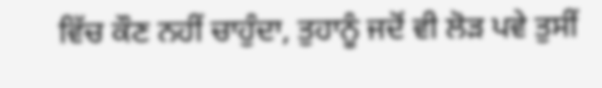ਵਿੱਚ ਕੌਣ ਨਹੀਂ ਚਾਹੁੰਦਾ, ਤੁਹਾਨੂੰ ਜਦੋਂ ਵੀ ਲੋੜ ਪਵੇ ਤੁਸੀਂ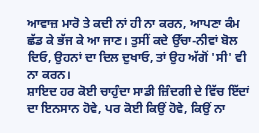ਆਵਾਜ਼ ਮਾਰੋ ਤੇ ਕਦੀ ਨਾਂ ਹੀ ਨਾ ਕਰਨ, ਆਪਣਾ ਕੰਮ ਛੱਡ ਕੇ ਭੱਜ ਕੇ ਆ ਜਾਣ। ਤੁਸੀਂ ਕਦੇ ਉੱਚਾ-ਨੀਵਾਂ ਬੋਲ ਦਿਓ, ਉਹਨਾਂ ਦਾ ਦਿਲ ਦੁਖਾਓ, ਤਾਂ ਉਹ ਅੱਗੋਂ 'ਸੀ' ਵੀ ਨਾ ਕਰਨ।
ਸ਼ਾਇਦ ਹਰ ਕੋਈ ਚਾਹੁੰਦਾ ਸਾਡੀ ਜ਼ਿੰਦਗੀ ਦੇ ਵਿੱਚ ਇੱਦਾਂ ਦਾ ਇਨਸਾਨ ਹੋਵੇ, ਪਰ ਕੋਈ ਕਿਉਂ ਹੋਵੇ, ਕਿਉਂ ਨਾ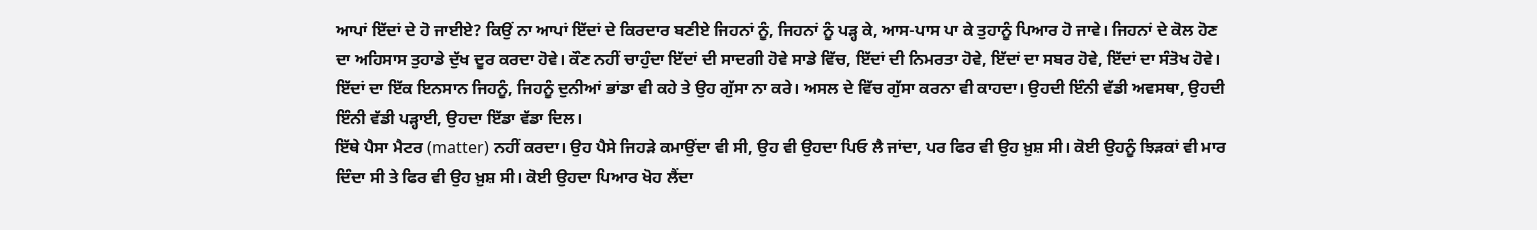ਆਪਾਂ ਇੱਦਾਂ ਦੇ ਹੋ ਜਾਈਏ? ਕਿਉਂ ਨਾ ਆਪਾਂ ਇੱਦਾਂ ਦੇ ਕਿਰਦਾਰ ਬਣੀਏ ਜਿਹਨਾਂ ਨੂੰ, ਜਿਹਨਾਂ ਨੂੰ ਪੜ੍ਹ ਕੇ, ਆਸ-ਪਾਸ ਪਾ ਕੇ ਤੁਹਾਨੂੰ ਪਿਆਰ ਹੋ ਜਾਵੇ। ਜਿਹਨਾਂ ਦੇ ਕੋਲ ਹੋਣ ਦਾ ਅਹਿਸਾਸ ਤੁਹਾਡੇ ਦੁੱਖ ਦੂਰ ਕਰਦਾ ਹੋਵੇ। ਕੌਣ ਨਹੀਂ ਚਾਹੁੰਦਾ ਇੱਦਾਂ ਦੀ ਸਾਦਗੀ ਹੋਵੇ ਸਾਡੇ ਵਿੱਚ, ਇੱਦਾਂ ਦੀ ਨਿਮਰਤਾ ਹੋਵੇ, ਇੱਦਾਂ ਦਾ ਸਬਰ ਹੋਵੇ, ਇੱਦਾਂ ਦਾ ਸੰਤੋਖ ਹੋਵੇ। ਇੱਦਾਂ ਦਾ ਇੱਕ ਇਨਸਾਨ ਜਿਹਨੂੰ, ਜਿਹਨੂੰ ਦੁਨੀਆਂ ਭਾਂਡਾ ਵੀ ਕਹੇ ਤੇ ਉਹ ਗੁੱਸਾ ਨਾ ਕਰੇ। ਅਸਲ ਦੇ ਵਿੱਚ ਗੁੱਸਾ ਕਰਨਾ ਵੀ ਕਾਹਦਾ। ਉਹਦੀ ਇੰਨੀ ਵੱਡੀ ਅਵਸਥਾ, ਉਹਦੀ ਇੰਨੀ ਵੱਡੀ ਪੜ੍ਹਾਈ, ਉਹਦਾ ਇੱਡਾ ਵੱਡਾ ਦਿਲ।
ਇੱਥੇ ਪੈਸਾ ਮੈਟਰ (matter) ਨਹੀਂ ਕਰਦਾ। ਉਹ ਪੈਸੇ ਜਿਹੜੇ ਕਮਾਉਂਦਾ ਵੀ ਸੀ, ਉਹ ਵੀ ਉਹਦਾ ਪਿਓ ਲੈ ਜਾਂਦਾ, ਪਰ ਫਿਰ ਵੀ ਉਹ ਖ਼ੁਸ਼ ਸੀ। ਕੋਈ ਉਹਨੂੰ ਝਿੜਕਾਂ ਵੀ ਮਾਰ ਦਿੰਦਾ ਸੀ ਤੇ ਫਿਰ ਵੀ ਉਹ ਖ਼ੁਸ਼ ਸੀ। ਕੋਈ ਉਹਦਾ ਪਿਆਰ ਖੋਹ ਲੈਂਦਾ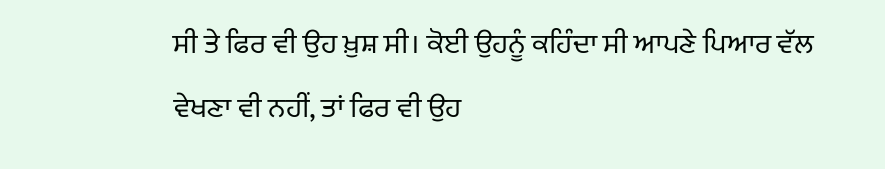ਸੀ ਤੇ ਫਿਰ ਵੀ ਉਹ ਖ਼ੁਸ਼ ਸੀ। ਕੋਈ ਉਹਨੂੰ ਕਹਿੰਦਾ ਸੀ ਆਪਣੇ ਪਿਆਰ ਵੱਲ ਵੇਖਣਾ ਵੀ ਨਹੀਂ, ਤਾਂ ਫਿਰ ਵੀ ਉਹ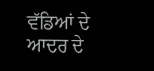ਵੱਡਿਆਂ ਦੇ ਆਦਰ ਦੇ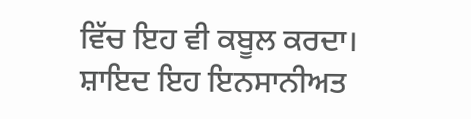ਵਿੱਚ ਇਹ ਵੀ ਕਬੂਲ ਕਰਦਾ। ਸ਼ਾਇਦ ਇਹ ਇਨਸਾਨੀਅਤ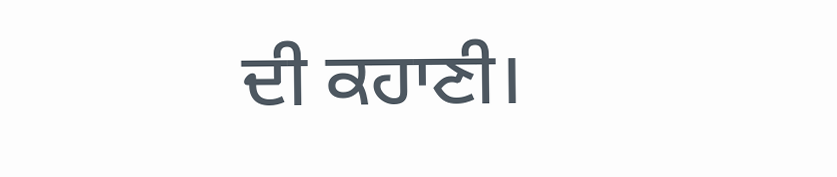ਦੀ ਕਹਾਣੀ।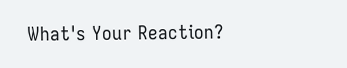What's Your Reaction?